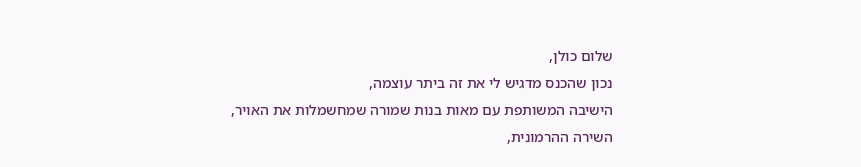שלום כולן,
נכון שהכנס מדגיש לי את זה ביתר עוצמה,
הישיבה המשותפת עם מאות בנות שמורה שמחשמלות את האויר,
השירה ההרמונית,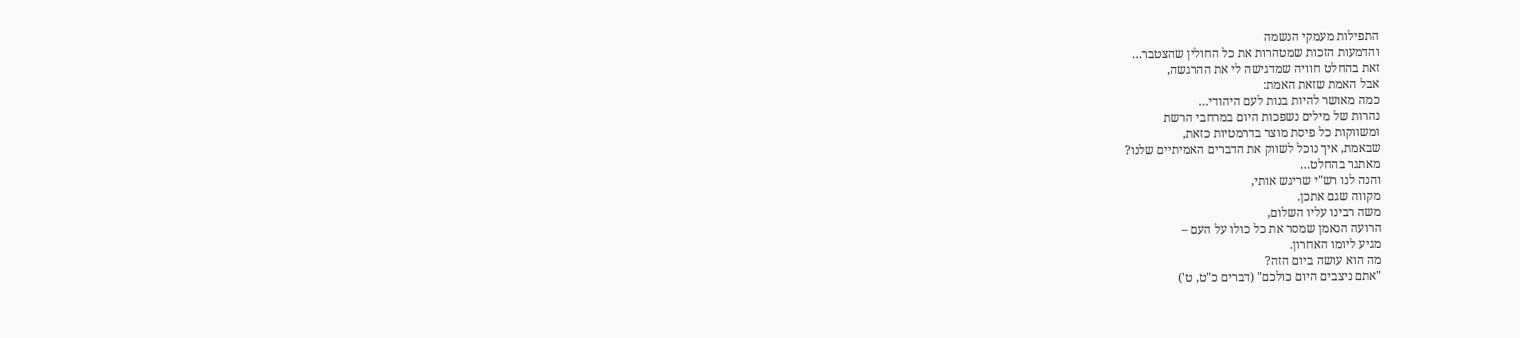התפילות מעמקי הנשמה
והדמעות הזכות שמטהרות את כל החולין שהצטבר…
זאת בהחלט חוויה שמדגישה לי את ההרגשה,
אבל האמת שזאת האמת:
כמה מאושר להיות בנות לעם היהודי…
נהרות של מילים נשפכות היום במרחבי הרשת
ומשווקות כל פיסת מוצר בדרמטיות כזאת,
שבאמת, איך נוכל לשווק את הדברים האמיתיים שלנו?
מאתגר בהחלט…
והנה לנו רש"י שריגש אותי,
מקווה שגם אתכן.
משה רבינו עליו השלום,
הרועה הנאמן שמסר את כל כולו על העם –
מגיע ליומו האחרון.
מה הוא עושה ביום הזה?
"אתם ניצבים היום כולכם" (דברים כ"ט, ט')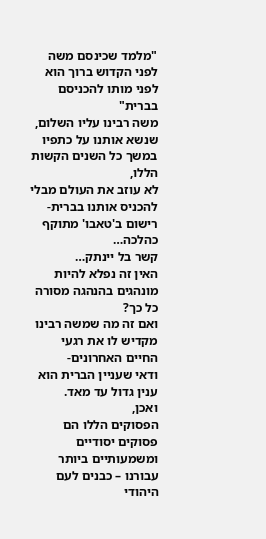"מלמד שכינסם משה לפני הקדוש ברוך הוא לפני מותו להכניסם בברית"
משה רבינו עליו השלום,
שנשא אותנו על כתפיו במשך כל השנים הקשות הללו,
לא עוזב את העולם מבלי להכניס אותנו בברית-
רישום ב'טאבו' מתוקף כהלכה…
קשר בל יינתק…
האין זה נפלא להיות מונהגים בהנהגה מסורה כל כך?
ואם זה מה שמשה רבינו מקדיש לו את רגעי החיים האחרונים-
ודאי שעניין הברית הוא ענין גדול עד מאד.
ואכן,
הפסוקים הללו הם פסוקים יסודיים ומשמעותיים ביותר עבורנו – כבנים לעם היהודי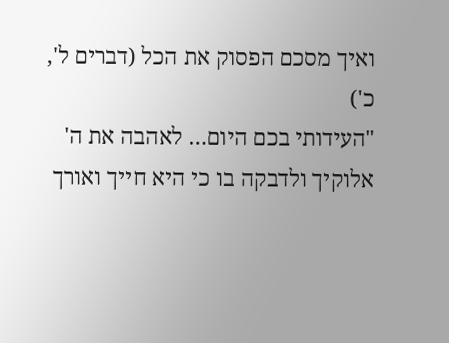ואיך מסכם הפסוק את הכל (דברים ל', כ')
"העידותי בכם היום… לאהבה את ה' אלוקיך ולדבקה בו כי היא חייך ואורך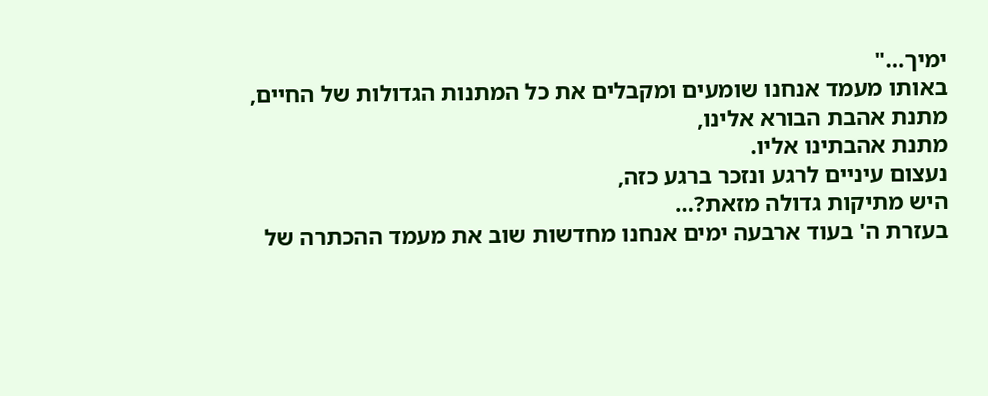ימיך…"
באותו מעמד אנחנו שומעים ומקבלים את כל המתנות הגדולות של החיים,
מתנת אהבת הבורא אלינו,
מתנת אהבתינו אליו.
נעצום עיניים לרגע ונזכר ברגע כזה,
היש מתיקות גדולה מזאת?…
בעזרת ה' בעוד ארבעה ימים אנחנו מחדשות שוב את מעמד ההכתרה של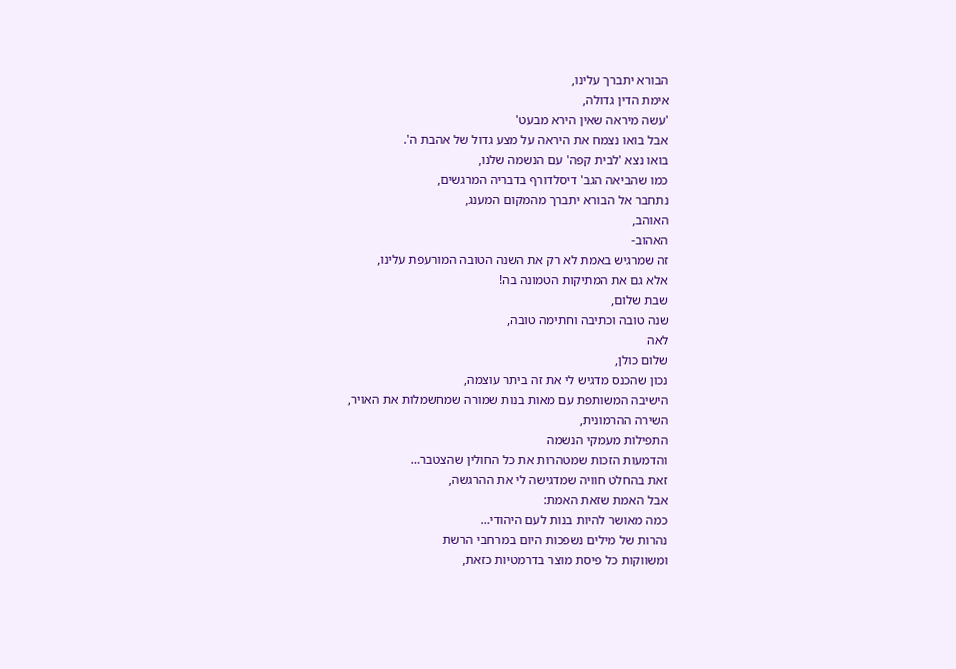הבורא יתברך עלינו,
אימת הדין גדולה,
'עשה מיראה שאין הירא מבעט'
אבל בואו נצמח את היראה על מצע גדול של אהבת ה'.
בואו נצא 'לבית קפה' עם הנשמה שלנו,
כמו שהביאה הגב' דיסלדורף בדבריה המרגשים,
נתחבר אל הבורא יתברך מהמקום המענג,
האוהב,
האהוב-
זה שמרגיש באמת לא רק את השנה הטובה המורעפת עלינו,
אלא גם את המתיקות הטמונה בה!
שבת שלום,
שנה טובה וכתיבה וחתימה טובה,
לאה
שלום כולן,
נכון שהכנס מדגיש לי את זה ביתר עוצמה,
הישיבה המשותפת עם מאות בנות שמורה שמחשמלות את האויר,
השירה ההרמונית,
התפילות מעמקי הנשמה
והדמעות הזכות שמטהרות את כל החולין שהצטבר…
זאת בהחלט חוויה שמדגישה לי את ההרגשה,
אבל האמת שזאת האמת:
כמה מאושר להיות בנות לעם היהודי…
נהרות של מילים נשפכות היום במרחבי הרשת
ומשווקות כל פיסת מוצר בדרמטיות כזאת,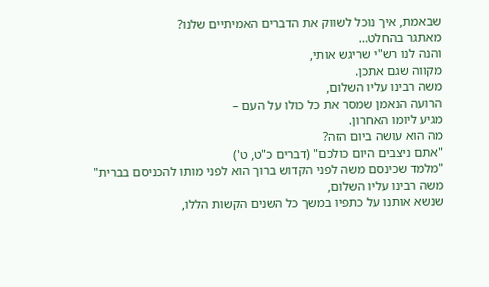שבאמת, איך נוכל לשווק את הדברים האמיתיים שלנו?
מאתגר בהחלט…
והנה לנו רש"י שריגש אותי,
מקווה שגם אתכן.
משה רבינו עליו השלום,
הרועה הנאמן שמסר את כל כולו על העם –
מגיע ליומו האחרון.
מה הוא עושה ביום הזה?
"אתם ניצבים היום כולכם" (דברים כ"ט, ט')
"מלמד שכינסם משה לפני הקדוש ברוך הוא לפני מותו להכניסם בברית"
משה רבינו עליו השלום,
שנשא אותנו על כתפיו במשך כל השנים הקשות הללו,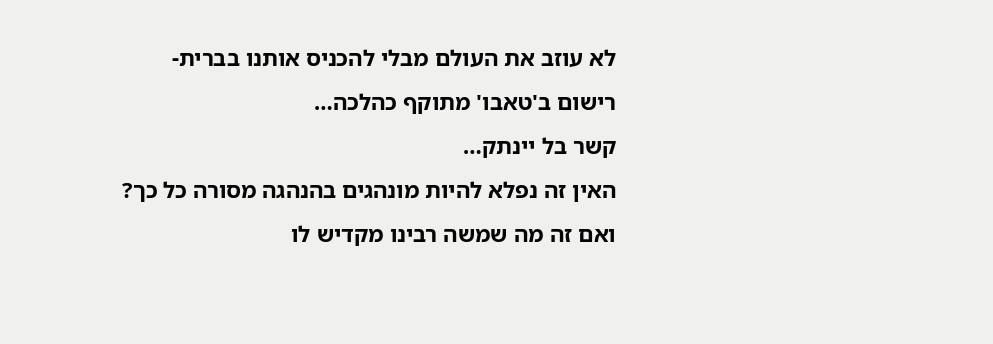לא עוזב את העולם מבלי להכניס אותנו בברית-
רישום ב'טאבו' מתוקף כהלכה…
קשר בל יינתק…
האין זה נפלא להיות מונהגים בהנהגה מסורה כל כך?
ואם זה מה שמשה רבינו מקדיש לו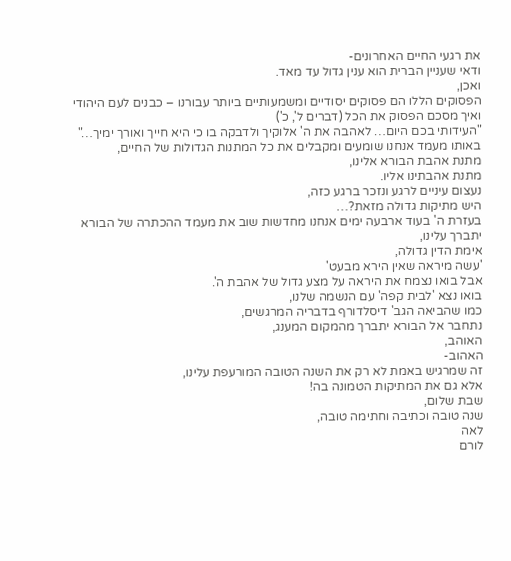את רגעי החיים האחרונים-
ודאי שעניין הברית הוא ענין גדול עד מאד.
ואכן,
הפסוקים הללו הם פסוקים יסודיים ומשמעותיים ביותר עבורנו – כבנים לעם היהודי
ואיך מסכם הפסוק את הכל (דברים ל', כ')
"העידותי בכם היום… לאהבה את ה' אלוקיך ולדבקה בו כי היא חייך ואורך ימיך…"
באותו מעמד אנחנו שומעים ומקבלים את כל המתנות הגדולות של החיים,
מתנת אהבת הבורא אלינו,
מתנת אהבתינו אליו.
נעצום עיניים לרגע ונזכר ברגע כזה,
היש מתיקות גדולה מזאת?…
בעזרת ה' בעוד ארבעה ימים אנחנו מחדשות שוב את מעמד ההכתרה של הבורא יתברך עלינו,
אימת הדין גדולה,
'עשה מיראה שאין הירא מבעט'
אבל בואו נצמח את היראה על מצע גדול של אהבת ה'.
בואו נצא 'לבית קפה' עם הנשמה שלנו,
כמו שהביאה הגב' דיסלדורף בדבריה המרגשים,
נתחבר אל הבורא יתברך מהמקום המענג,
האוהב,
האהוב-
זה שמרגיש באמת לא רק את השנה הטובה המורעפת עלינו,
אלא גם את המתיקות הטמונה בה!
שבת שלום,
שנה טובה וכתיבה וחתימה טובה,
לאה
לורם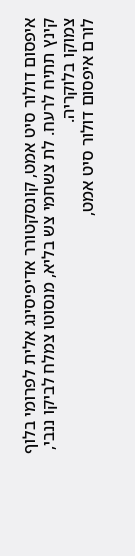איפסום דולור סיט אמט, קונסקטורר אדיפיסינג אלית לפרומי בלוף קינץ תתיח לרעח. לת צשחמי צש בליא, מנסוטו צמלח לביקו ננבי, צמוקו בלוקריה.
לורם איפסום דולור סיט אמט,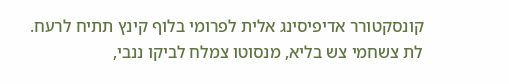קונסקטורר אדיפיסינג אלית לפרומי בלוף קינץ תתיח לרעח.
לת צשחמי צש בליא, מנסוטו צמלח לביקו ננבי,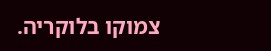צמוקו בלוקריה.